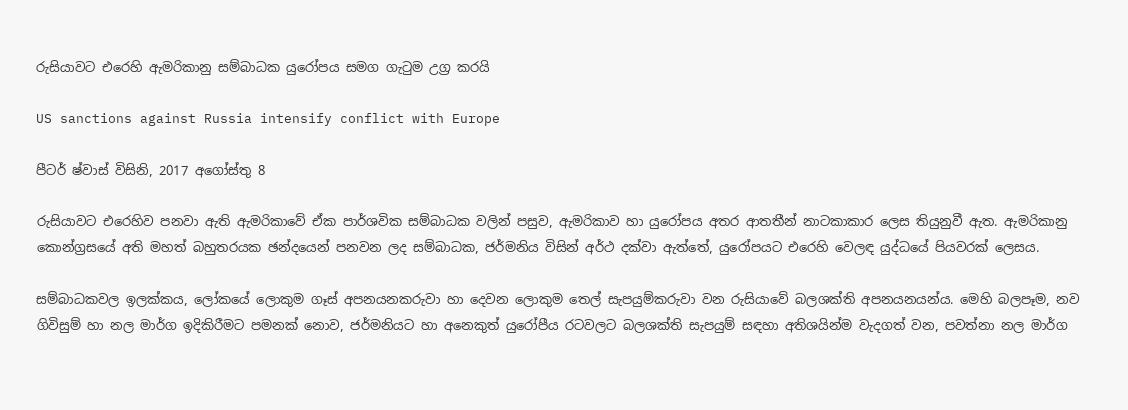රුසියාවට එරෙහි ඇමරිකානු සම්බාධක යුරෝපය සමග ගැටුම උග්‍ර කරයි

US sanctions against Russia intensify conflict with Europe

පීටර් ෂ්වාස් විසිනි, 2017 අගෝස්තු 8

රුසියාවට එරෙහිව පනවා ඇති ඇමරිකාවේ ඒක පාර්ශවික සම්බාධක වලින් පසුව, ඇමරිකාව හා යුරෝපය අතර ආතතීන් නාටකාකාර ලෙස තියුනුවී ඇත. ඇමරිකානු කොන්ග්‍රසයේ අති මහත් බහුතරයක ඡන්දයෙන් පනවන ලද සම්බාධක, ජර්මනිය විසින් අර්ථ දක්වා ඇත්තේ, යුරෝපයට එරෙහි වෙලඳ යුද්ධයේ පියවරක් ලෙසය.

සම්බාධකවල ඉලක්කය, ලෝකයේ ලොකුම ගෑස් අපනයනකරුවා හා දෙවන ලොකුම තෙල් සැපයුම්කරුවා වන රුසියාවේ බලශක්ති අපනයනයන්ය. මෙහි බලපෑම, නව ගිවිසුම් හා නල මාර්ග ඉදිකිරීමට පමනක් නොව, ජර්මනියට හා අනෙකුත් යුරෝපීය රටවලට බලශක්ති සැපයුම් සඳහා අතිශයින්ම වැදගත් වන, පවත්නා නල මාර්ග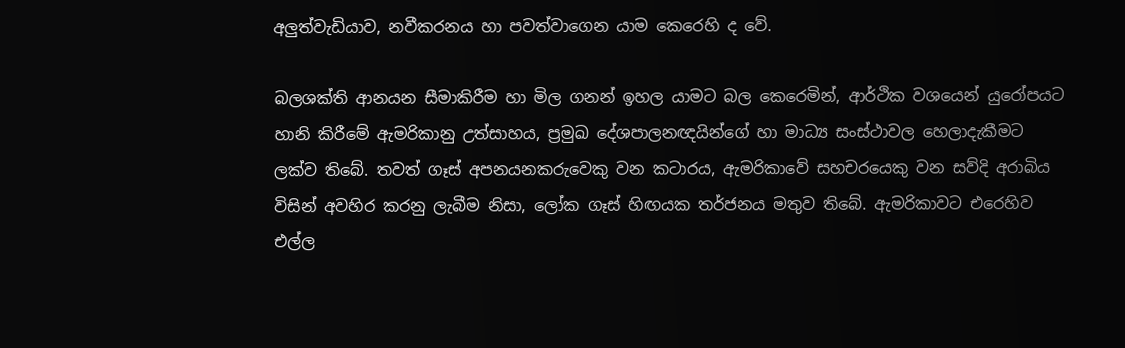අලුත්වැඩියාව, නවීකරනය හා පවත්වාගෙන යාම කෙරෙහි ද වේ.

බලශක්ති ආනයන සීමාකිරීම හා මිල ගනන් ඉහල යාමට බල කෙරෙමින්, ආර්ථික වශයෙන් යුරෝපයට හානි කිරීමේ ඇමරිකානු උත්සාහය, ප්‍රමුඛ දේශපාලනඥයින්ගේ හා මාධ්‍ය සංස්ථාවල හෙලාදැකීමට ලක්ව තිබේ. තවත් ගෑස් අපනයනකරුවෙකු වන කටාරය, ඇමරිකාවේ සහචරයෙකු වන සව්දි අරාබිය විසින් අවහිර කරනු ලැබීම නිසා, ලෝක ගෑස් හිඟයක තර්ජනය මතුව තිබේ. ඇමරිකාවට එරෙහිව එල්ල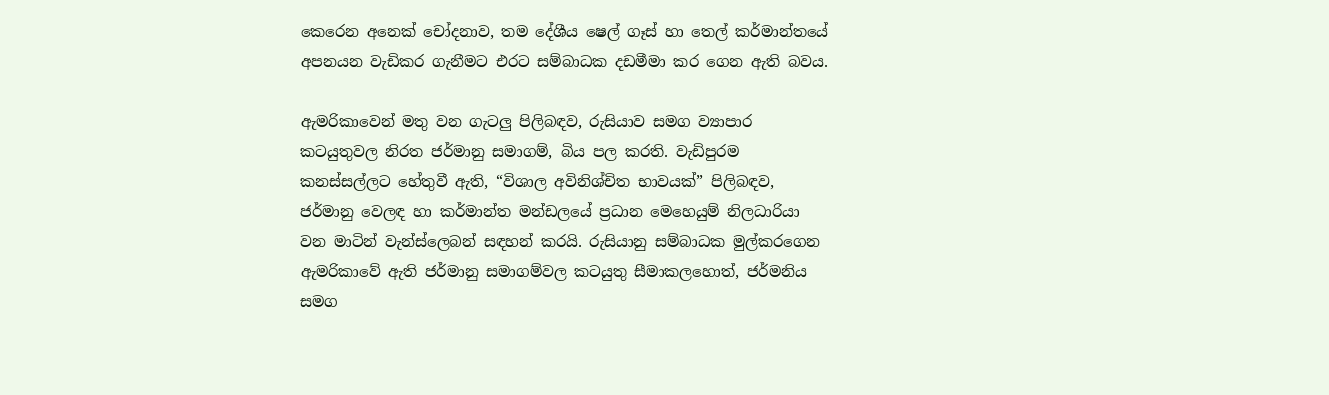කෙරෙන අනෙක් චෝදනාව, තම දේශීය ෂෙල් ගෑස් හා තෙල් කර්මාන්තයේ අපනයන වැඩිකර ගැනීමට එරට සම්බාධක දඩමීමා කර ගෙන ඇති බවය.

ඇමරිකාවෙන් මතු වන ගැටලු පිලිබඳව, රුසියාව සමග ව්‍යාපාර කටයුතුවල නිරත ජර්මානු සමාගම්, බිය පල කරති. වැඩිපුරම කනස්සල්ලට හේතුවී ඇති, “විශාල අවිනිශ්චිත භාවයක්” පිලිබඳව, ජර්මානු වෙලඳ හා කර්මාන්ත මන්ඩලයේ ප්‍රධාන මෙහෙයුම් නිලධාරියා වන මාටින් වැන්ස්ලෙබන් සඳහන් කරයි. රුසියානු සම්බාධක මුල්කරගෙන ඇමරිකාවේ ඇති ජර්මානු සමාගම්වල කටයුතු සීමාකලහොත්, ජර්මනිය සමග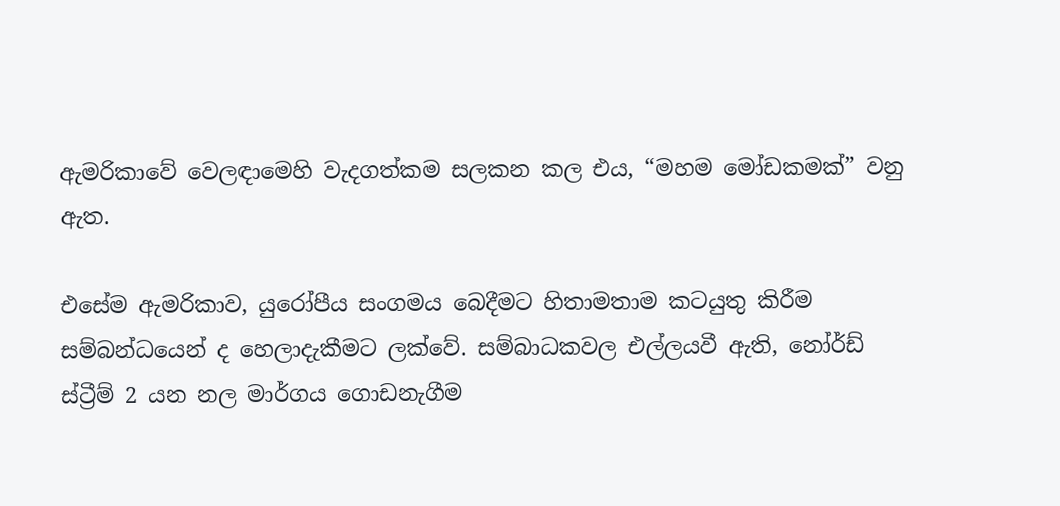ඇමරිකාවේ වෙලඳාමෙහි වැදගත්කම සලකන කල එය, “මහම මෝඩකමක්” වනු ඇත.

එසේම ඇමරිකාව, යුරෝපීය සංගමය බෙදීමට හිතාමතාම කටයුතු කිරීම සම්බන්ධයෙන් ද හෙලාදැකීමට ලක්වේ. සම්බාධකවල එල්ලයවී ඇති, නෝර්ඩ් ස්ට්‍රීම් 2 යන නල මාර්ගය ගොඩනැගීම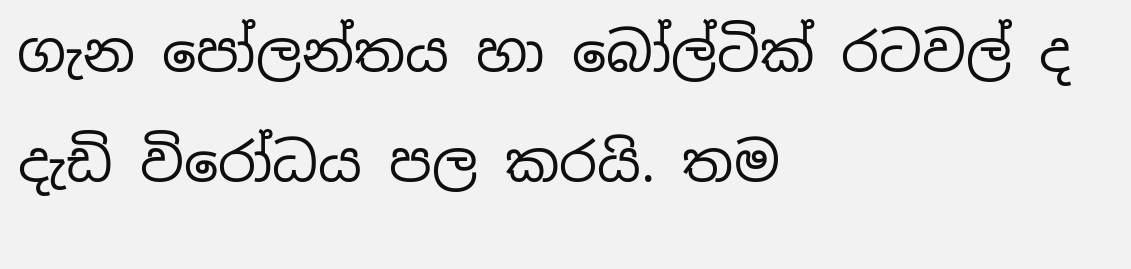ගැන පෝලන්තය හා බෝල්ටික් රටවල් ද දැඩි විරෝධය පල කරයි. තම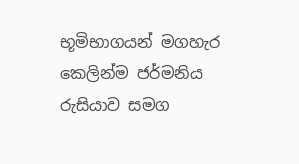භූමිභාගයන් මගහැර කෙලින්ම ජර්මනිය රුසියාව සමග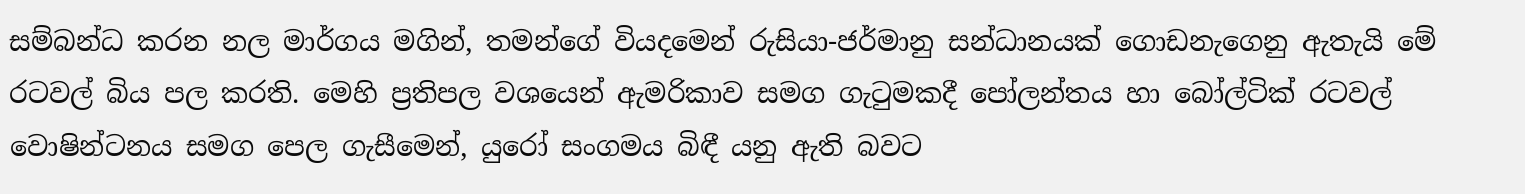සම්බන්ධ කරන නල මාර්ගය මගින්, තමන්ගේ වියදමෙන් රුසියා-ජර්මානු සන්ධානයක් ගොඩනැගෙනු ඇතැයි මේ රටවල් බිය පල කරති. මෙහි ප්‍රතිපල වශයෙන් ඇමරිකාව සමග ගැටුමකදී පෝලන්තය හා බෝල්ටික් රටවල් වොෂින්ටනය සමග පෙල ගැසීමෙන්, යුරෝ සංගමය බිඳී යනු ඇති බවට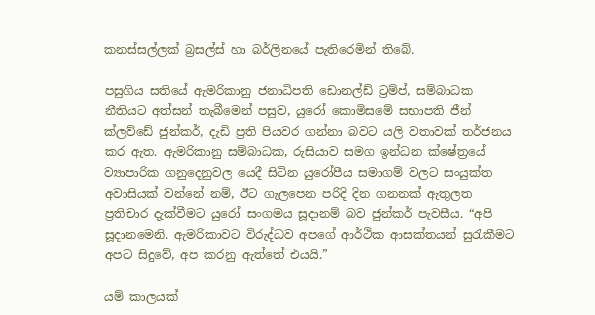කනස්සල්ලක් බ්‍රසල්ස් හා බර්ලිනයේ පැතිරෙමින් තිබේ.

පසුගිය සතියේ ඇමරිකානු ජනාධිපති ඩොනල්ඩ් ට්‍රම්ප්, සම්බාධක නීතියට අත්සන් තැබීමෙන් පසුව, යුරෝ කොමිසමේ සභාපති ජීන් ක්ලව්ඩේ ජුන්කර්, දැඩි ප්‍රති පියවර ගන්නා බවට යලි වතාවක් තර්ජනය කර ඇත. ඇමරිකානු සම්බාධක, රුසියාව සමග ඉන්ධන ක්ෂේත්‍රයේ ව්‍යාපාරික ගනුදෙනුවල යෙදී සිටින යුරෝපීය සමාගම් වලට සංයුක්ත අවාසියක් වන්නේ නම්, ඊට ගැලපෙන පරිදි දින ගනනක් ඇතුලත ප්‍රතිචාර දැක්වීමට යුරෝ සංගමය සූදානම් බව ජුන්කර් පැවසීය. “අපි සූදානමෙනි. ඇමරිකාවට විරුද්ධව අපගේ ආර්ථික ආසක්තයන් සුරැකීමට අපට සිදුවේ, අප කරනු ඇත්තේ එයයි.”

යම් කාලයක්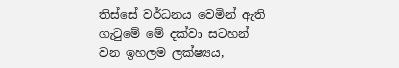තිස්සේ වර්ධනය වෙමින් ඇති ගැටුමේ මේ දක්වා සටහන් වන ඉහලම ලක්ෂ්‍යය,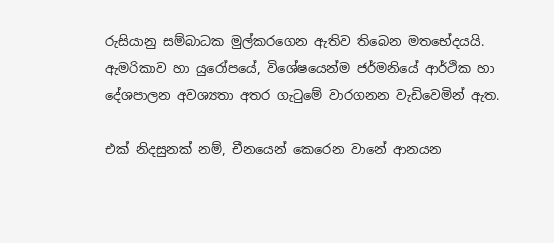රුසියානු සම්බාධක මුල්කරගෙන ඇතිව තිබෙන මතභේදයයි. ඇමරිකාව හා යුරෝපයේ, විශේෂයෙන්ම ජර්මනියේ ආර්ථික හා දේශපාලන අවශ්‍යතා අතර ගැටුමේ වාරගනන වැඩිවෙමින් ඇත.

එක් නිදසුනක් නම්, චීනයෙන් කෙරෙන වානේ ආනයන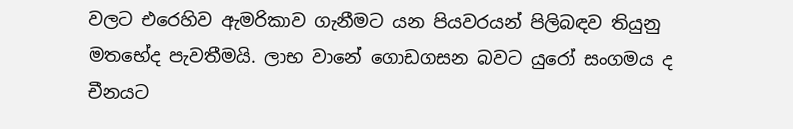වලට එරෙහිව ඇමරිකාව ගැනීමට යන පියවරයන් පිලිබඳව තියුනු මතභේද පැවතීමයි. ලාභ වානේ ගොඩගසන බවට යුරෝ සංගමය ද චීනයට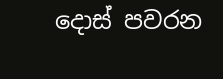දොස් පවරන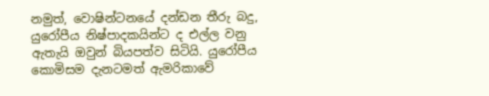නමුත්, වොෂින්ටනයේ දන්ඩන තීරු බදු, යුරෝපීය නිෂ්පාදකයින්ට ද එල්ල වනු ඇතැයි ඔවුන් බියපත්ව සිටියි. යුරෝපීය කොමිසම දැනටමත් ඇමරිකාවේ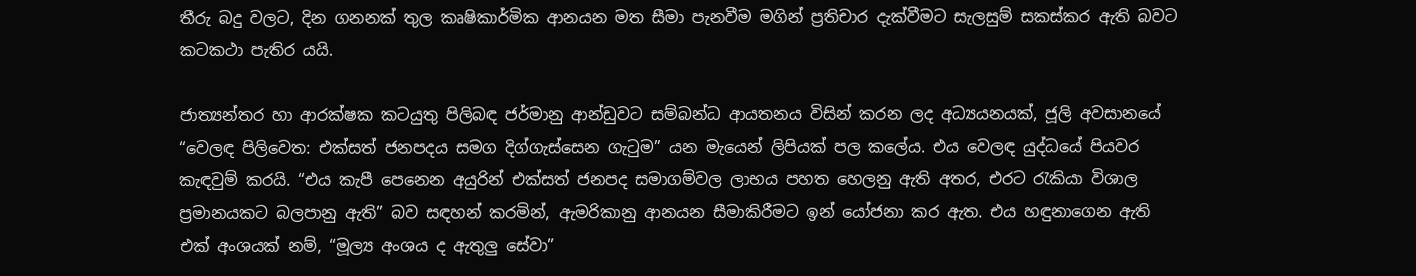තීරු බදු වලට, දින ගනනක් තුල කෘෂිකාර්මික ආනයන මත සීමා පැනවීම මගින් ප්‍රතිචාර දැක්වීමට සැලසුම් සකස්කර ඇති බවට කටකථා පැතිර යයි.

ජාත්‍යන්තර හා ආරක්ෂක කටයුතු පිලිබඳ ජර්මානු ආන්ඩුවට සම්බන්ධ ආයතනය විසින් කරන ලද අධ්‍යයනයක්, ජූලි අවසානයේ “වෙලඳ පිලිවෙත: එක්සත් ජනපදය සමග දිග්ගැස්සෙන ගැටුම” යන මැයෙන් ලිපියක් පල කලේය. එය වෙලඳ යුද්ධයේ පියවර කැඳවුම් කරයි. “එය කැපී පෙනෙන අයුරින් එක්සත් ජනපද සමාගම්වල ලාභය පහත හෙලනු ඇති අතර, එරට රැකියා විශාල ප්‍රමානයකට බලපානු ඇති” බව සඳහන් කරමින්, ඇමරිකානු ආනයන සීමාකිරීමට ඉන් යෝජනා කර ඇත. එය හඳුනාගෙන ඇති එක් අංශයක් නම්, “මූල්‍ය අංශය ද ඇතුලු සේවා”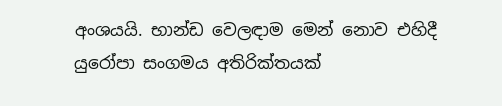අංශයයි. භාන්ඩ වෙලඳාම මෙන් නොව එහිදී යුරෝපා සංගමය අතිරික්තයක්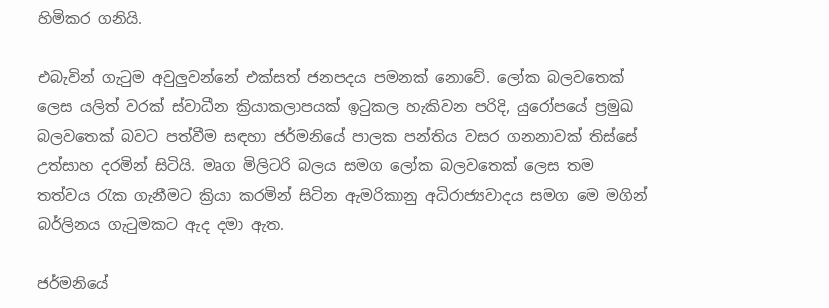හිමිකර ගනියි.

එබැවින් ගැටුම අවුලුවන්නේ එක්සත් ජනපදය පමනක් නොවේ. ලෝක බලවතෙක් ලෙස යලිත් වරක් ස්වාධීන ක්‍රියාකලාපයක් ඉටුකල හැකිවන පරිදි, යුරෝපයේ ප්‍රමුඛ බලවතෙක් බවට පත්වීම සඳහා ජර්මනියේ පාලක පන්තිය වසර ගනනාවක් තිස්සේ උත්සාහ දරමින් සිටියි. මෘග මිලිටරි බලය සමග ලෝක බලවතෙක් ලෙස තම තත්වය රැක ගැනීමට ක්‍රියා කරමින් සිටින ඇමරිකානු අධිරාජ්‍යවාදය සමග මෙ මගින් බර්ලිනය ගැටුමකට ඇද දමා ඇත.

ජර්මනියේ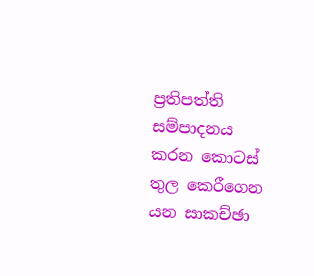ප්‍රතිපත්ති සම්පාදනය කරන කොටස් තුල කෙරීගෙන යන සාකච්ඡා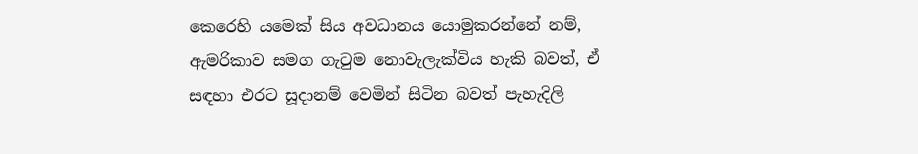කෙරෙහි යමෙක් සිය අවධානය යොමුකරන්නේ නම්, ඇමරිකාව සමග ගැටුම නොවැලැක්විය හැකි බවත්, ඒ සඳහා එරට සූදානම් වෙමින් සිටින බවත් පැහැදිලි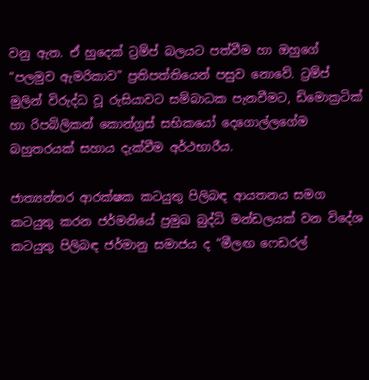වනු ඇත. ඒ හුදෙක් ට්‍රම්ප් බලයට පත්වීම හා ඔහුගේ “පලමුව ඇමරිකාව” ප්‍රතිපත්තියෙන් පසුව නොවේ. ට්‍රම්ප් මුලින් විරුද්ධ වූ රුසියාවට සම්බාධක පැනවීමට, ඩිමොක්‍රටික් හා රිපබ්ලිකන් කොන්ග්‍රස් සභිකයෝ දෙගොල්ලගේම බහුතරයක් සහාය දැක්වීම අර්ථභාරීය.

ජාත්‍යන්තර ආරක්ෂක කටයුතු පිලිබඳ ආයතනය සමග කටයුතු කරන ජර්මනියේ ප්‍රමුඛ බුද්ධි මන්ඩලයක් වන විදේශ කටයුතු පිලිබඳ ජර්මානු සමාජය ද “මීලඟ ෆෙඩරල්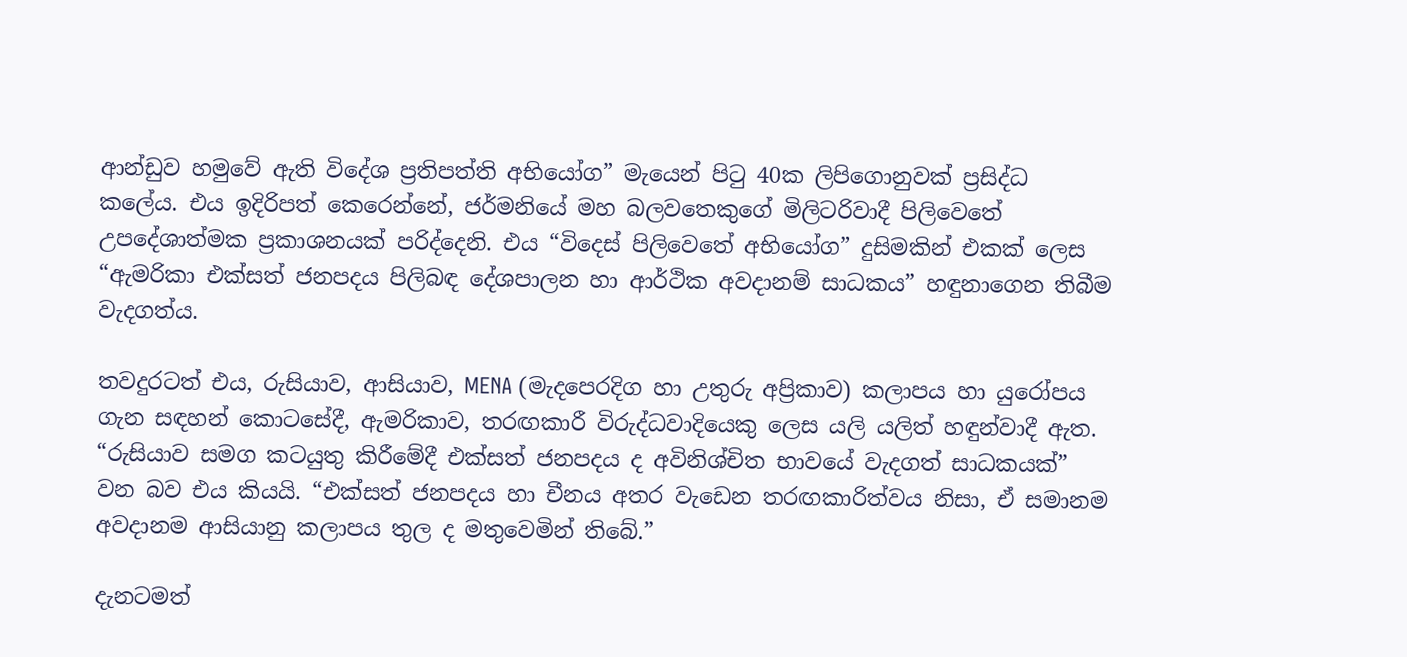ආන්ඩුව හමුවේ ඇති විදේශ ප්‍රතිපත්ති අභියෝග” මැයෙන් පිටු 40ක ලිපිගොනුවක් ප්‍රසිද්ධ කලේය. එය ඉදිරිපත් කෙරෙන්නේ, ජර්මනියේ මහ බලවතෙකුගේ මිලිටරිවාදී පිලිවෙතේ උපදේශාත්මක ප්‍රකාශනයක් පරිද්දෙනි. එය “විදෙස් පිලිවෙතේ අභියෝග” දුසිමකින් එකක් ලෙස “ඇමරිකා එක්සත් ජනපදය පිලිබඳ දේශපාලන හා ආර්ථික අවදානම් සාධකය” හඳුනාගෙන තිබීම වැදගත්ය.

තවදුරටත් එය, රුසියාව, ආසියාව, MENA (මැදපෙරදිග හා උතුරු අප්‍රිකාව) කලාපය හා යුරෝපය ගැන සඳහන් කොටසේදී, ඇමරිකාව, තරඟකාරී විරුද්ධවාදියෙකු ලෙස යලි යලිත් හඳුන්වාදී ඇත. “රුසියාව සමග කටයුතු කිරීමේදී එක්සත් ජනපදය ද අවිනිශ්චිත භාවයේ වැදගත් සාධකයක්” වන බව එය කියයි. “එක්සත් ජනපදය හා චීනය අතර වැඩෙන තරඟකාරිත්වය නිසා, ඒ සමානම අවදානම ආසියානු කලාපය තුල ද මතුවෙමින් තිබේ.”

දැනටමත්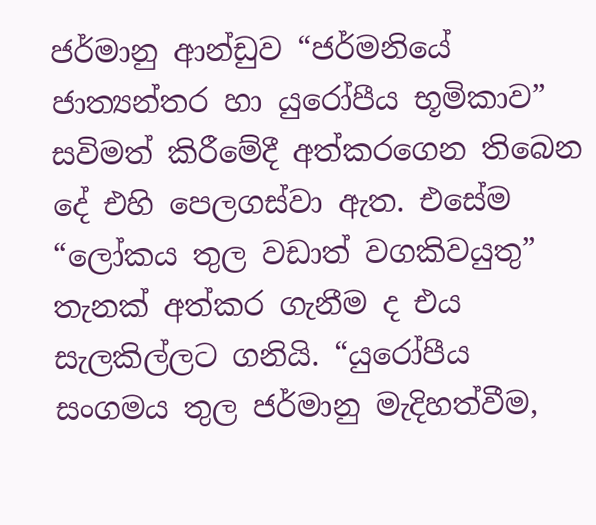ජර්මානු ආන්ඩුව “ජර්මනියේ ජාත්‍යන්තර හා යුරෝපීය භූමිකාව” සවිමත් කිරීමේදී අත්කරගෙන තිබෙන දේ එහි පෙලගස්වා ඇත. එසේම “ලෝකය තුල වඩාත් වගකිවයුතු” තැනක් අත්කර ගැනීම ද එය සැලකිල්ලට ගනියි. “යුරෝපීය සංගමය තුල ජර්මානු මැදිහත්වීම,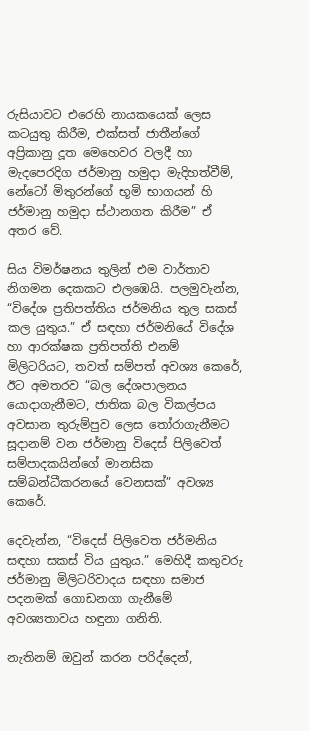රුසියාවට එරෙහි නායකයෙක් ලෙස කටයුතු කිරීම, එක්සත් ජාතීන්ගේ අප්‍රිකානු දූත මෙහෙවර වලදී හා මැදපෙරදිග ජර්මානු හමුදා මැදිහත්වීම්, නේටෝ මිතුරන්ගේ භූමි භාගයන් හි ජර්මානු හමුදා ස්ථානගත කිරීම” ඒ අතර වේ.

සිය විමර්ෂනය තුලින් එම වාර්තාව නිගමන දෙකකට එලඹෙයි. පලමුවැන්න, “විදේශ ප්‍රතිපත්තිය ජර්මනිය තුල සකස් කල යුතුය.” ඒ සඳහා ජර්මනියේ විදේශ හා ආරක්ෂක ප්‍රතිපත්ති එනම් මිලිටරියට, තවත් සම්පත් අවශ්‍ය කෙරේ, ඊට අමතරව “බල දේශපාලනය යොදාගැනීමට, ජාතික බල විකල්පය අවසාන තුරුම්පුව ලෙස තෝරාගැනීමට සූදානම් වන ජර්මානු විදෙස් පිලිවෙත් සම්පාදකයින්ගේ මානසික සම්බන්ධීකරනයේ වෙනසක්” අවශ්‍ය කෙරේ.

දෙවැන්න, “විදෙස් පිලිවෙත ජර්මනිය සඳහා සකස් විය යුතුය.” මෙහිදී කතුවරු ජර්මානු මිලිටරිවාදය සඳහා සමාජ පදනමක් ගොඩනගා ගැනීමේ අවශ්‍යතාවය හඳුනා ගනිති.

නැතිනම් ඔවුන් කරන පරිද්දෙන්,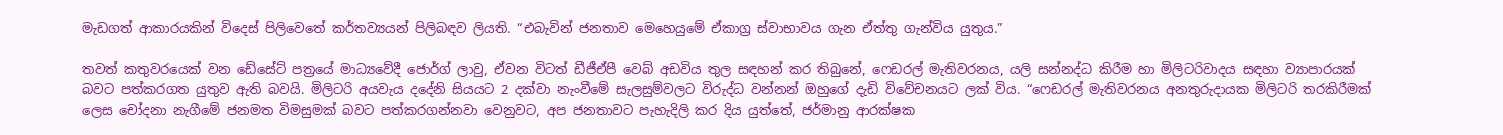මැඩගත් ආකාරයකින් විදෙස් පිලිවෙතේ කර්තව්‍යයන් පිලිබඳව ලියති. “එබැවින් ජනතාව මෙහෙයුමේ ඒකාග්‍ර ස්වාභාවය ගැන ඒත්තු ගැන්විය යුතුය.”

තවත් කතුවරයෙක් වන ඩේසේට් පත්‍රයේ මාධ්‍යවේදී ජොර්ග් ලාවු, ඒවන විටත් ඩීජීඒපී වෙබ් අඩවිය තුල සඳහන් කර තිබුනේ, ෆෙඩරල් මැතිවරනය, යලි සන්නද්ධ කිරීම හා මිලිටරිවාදය සඳහා ව්‍යාපාරයක් බවට පත්කරගත යුතුව ඇති බවයි. මිලිටරි අයවැය දදේනි සියයට 2 දක්වා නැංවීමේ සැලසුම්වලට විරුද්ධ වන්නන් ඔහුගේ දැඩි විවේචනයට ලක් විය. “ෆෙඩරල් මැතිවරනය අනතුරුදායක මිලිටරි තරකිරීමක් ලෙස චෝදනා නැගීමේ ජනමත විමසුමක් බවට පත්කරගන්නවා වෙනුවට, අප ජනතාවට පැහැදිලි කර දිය යුත්තේ, ජර්මානු ආරක්ෂක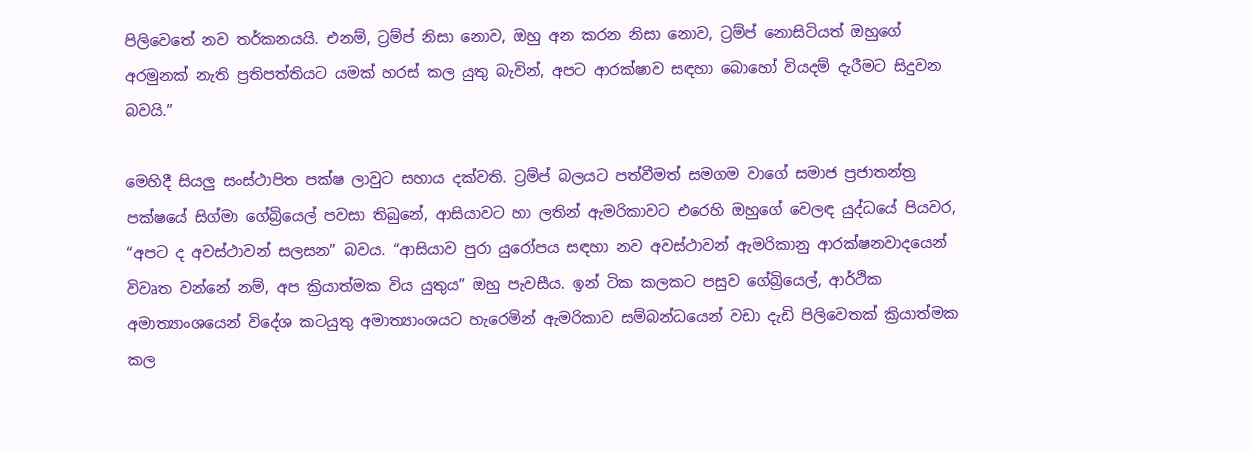පිලිවෙතේ නව තර්කනයයි. එනම්, ට්‍රම්ප් නිසා නොව, ඔහු අන කරන නිසා නොව, ට්‍රම්ප් නොසිටියත් ඔහුගේ අරමුනක් නැති ප්‍රතිපත්තියට යමක් හරස් කල යුතු බැවින්, අපට ආරක්ෂාව සඳහා බොහෝ වියදම් දැරීමට සිදුවන බවයි.”

මෙහිදී සියලු සංස්ථාපිත පක්ෂ ලාවුට සහාය දක්වති. ට්‍රම්ප් බලයට පත්වීමත් සමගම වාගේ සමාජ ප්‍රජාතන්ත්‍ර පක්ෂයේ සිග්මා ගේබ්‍රියෙල් පවසා තිබුනේ, ආසියාවට හා ලතින් ඇමරිකාවට එරෙහි ඔහුගේ වෙලඳ යුද්ධයේ පියවර, “අපට ද අවස්ථාවන් සලසන” බවය. “ආසියාව පුරා යුරෝපය සඳහා නව අවස්ථාවන් ඇමරිකානු ආරක්ෂනවාදයෙන් විවෘත වන්නේ නම්, අප ක්‍රියාත්මක විය යුතුය” ඔහු පැවසීය. ඉන් ටික කලකට පසුව ගේබ්‍රියෙල්, ආර්ථික අමාත්‍යාංශයෙන් විදේශ කටයුතු අමාත්‍යාංශයට හැරෙමින් ඇමරිකාව සම්බන්ධයෙන් වඩා දැඩි පිලිවෙතක් ක්‍රියාත්මක කල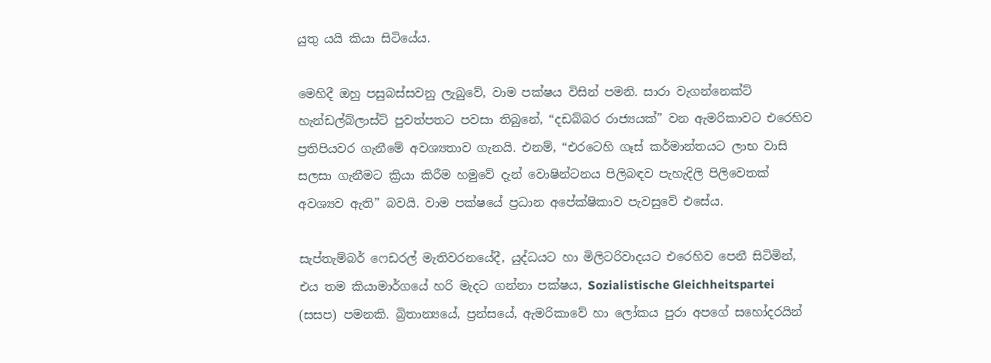යුතු යයි කියා සිටියේය.

මෙහිදී ඔහු පසුබස්සවනු ලැබුවේ, වාම පක්ෂය විසින් පමනි. සාරා වැගන්නෙක්ට් හැන්ඩල්බ්ලාස්ට් පුවත්පතට පවසා තිබුනේ, “දඩබ්බර රාජ්‍යයක්” වන ඇමරිකාවට එරෙහිව ප්‍රතිපියවර ගැනීමේ අවශ්‍යතාව ගැනයි. එනම්, “එරටෙහි ගෑස් කර්මාන්තයට ලාභ වාසි සලසා ගැනීමට ක්‍රියා කිරීම හමුවේ දැන් වොෂින්ටනය පිලිබඳව පැහැදිලි පිලිවෙතක් අවශ්‍යව ඇති” බවයි. වාම පක්ෂයේ ප්‍රධාන අපේක්ෂිකාව පැවසුවේ එසේය.

සැප්තැම්බර් ෆෙඩරල් මැතිවරනයේදී, යුද්ධයට හා මිලිටරිවාදයට එරෙහිව පෙනී සිටිමින්, එය තම කියාමාර්ගයේ හරි මැදට ගන්නා පක්ෂය, Sozialistische Gleichheitspartei (සසප) පමනකි. බ්‍රිතාන්‍යයේ, ප්‍රන්සයේ, ඇමරිකාවේ හා ලෝකය පුරා අපගේ සහෝදරයින්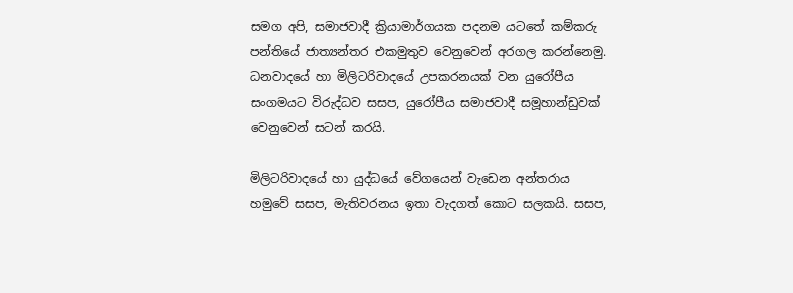සමග අපි, සමාජවාදී ක්‍රියාමාර්ගයක පදනම යටතේ කම්කරු පන්තියේ ජාත්‍යන්තර එකමුතුව වෙනුවෙන් අරගල කරන්නෙමු. ධනවාදයේ හා මිලිටරිවාදයේ උපකරනයක් වන යුරෝපීය සංගමයට විරුද්ධව සසප, යුරෝපීය සමාජවාදී සමූහාන්ඩුවක් වෙනුවෙන් සටන් කරයි.

මිලිටරිවාදයේ හා යුද්ධයේ වේගයෙන් වැඩෙන අන්තරාය හමුවේ සසප, මැතිවරනය ඉතා වැදගත් කොට සලකයි. සසප,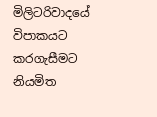මිලිටරිවාදයේ විපාකයට කරගැසීමට නියමිත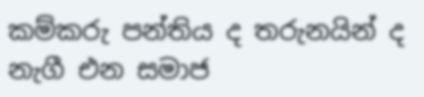කම්කරු පන්තිය ද තරුනයින් ද නැගී එන සමාජ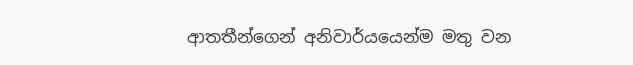ආතතීන්ගෙන් අනිවාර්යයෙන්ම මතු වන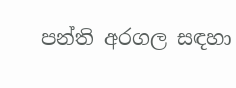පන්ති අරගල සඳහා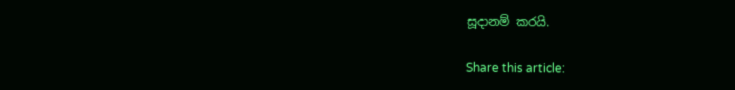සූදානම් කරයි.

Share this article: